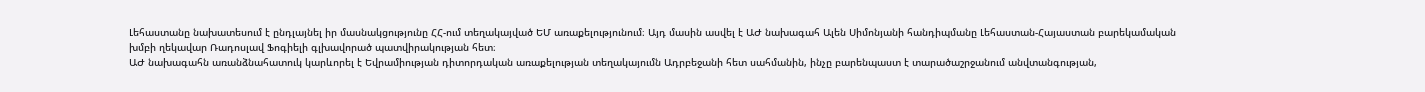Լեհաստանը նախատեսում է ընդլայնել իր մասնակցությունը ՀՀ-ում տեղակայված ԵՄ առաքելությունում։ Այդ մասին ասվել է ԱԺ նախագահ Ալեն Սիմոնյանի հանդիպմանը Լեհաստան-Հայաստան բարեկամական խմբի ղեկավար Ռադոսլավ Ֆոգիելի գլխավորած պատվիրակության հետ։
ԱԺ նախագահն առանձնահատուկ կարևորել է Եվրամիության դիտորդական առաքելության տեղակայումն Ադրբեջանի հետ սահմանին, ինչը բարենպաստ է տարածաշրջանում անվտանգության,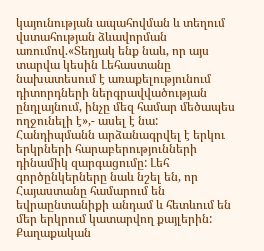կայունության ապահովման և տեղում վստահության ձևավորման առումով.«Տեղյակ ենք նաև, որ այս տարվա կեսին Լեհաստանը նախատեսում է առաքելությունում դիտորդների ներգրավվածության ընդլայնում, ինչը մեզ համար մեծապես ողջունելի է»,- ասել է նա:
Հանդիպմանն արձանագրվել է երկու երկրների հարաբերությունների դինամիկ զարգացումը: Լեհ գործընկերները նաև նշել են, որ Հայաստանը համարում են եվրաընտանիքի անդամ և հետևում են մեր երկրում կատարվող քայլերին:
Քաղաքական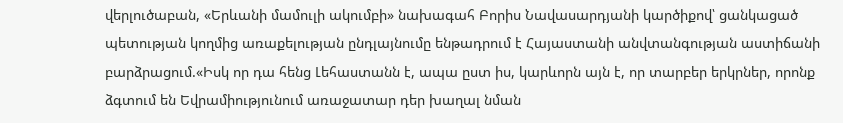վերլուծաբան, «Երևանի մամուլի ակումբի» նախագահ Բորիս Նավասարդյանի կարծիքով՝ ցանկացած պետության կողմից առաքելության ընդլայնումը ենթադրում է Հայաստանի անվտանգության աստիճանի բարձրացում.«Իսկ որ դա հենց Լեհաստանն է, ապա ըստ իս, կարևորն այն է, որ տարբեր երկրներ, որոնք ձգտում են Եվրամիությունում առաջատար դեր խաղալ նման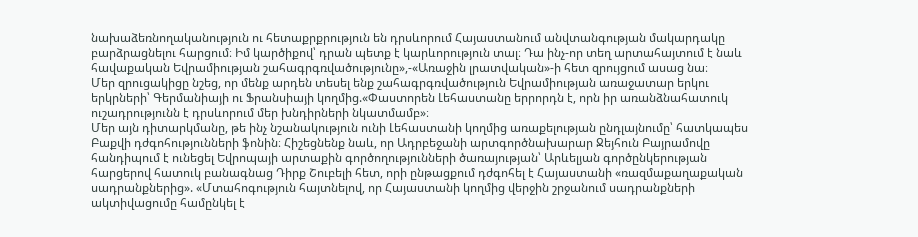նախաձեռնողականություն ու հետաքրքրություն են դրսևորում Հայաստանում անվտանգության մակարդակը բարձրացնելու հարցում։ Իմ կարծիքով՝ դրան պետք է կարևորություն տալ։ Դա ինչ-որ տեղ արտահայտում է նաև հավաքական Եվրամիության շահագրգռվածությունը»,-«Առաջին լրատվական»-ի հետ զրույցում ասաց նա։
Մեր զրուցակիցը նշեց, որ մենք արդեն տեսել ենք շահագրգռվածություն Եվրամիության առաջատար երկու երկրների՝ Գերմանիայի ու Ֆրանսիայի կողմից.«Փաստորեն Լեհաստանը երրորդն է, որն իր առանձնահատուկ ուշադրությունն է դրսևորում մեր խնդիրների նկատմամբ»։
Մեր այն դիտարկմանը, թե ինչ նշանակություն ունի Լեհաստանի կողմից առաքելության ընդլայնումը՝ հատկապես Բաքվի դժգոհությունների ֆոնին։ Հիշեցնենք նաև, որ Ադրբեջանի արտգործնախարար Ջեյհուն Բայրամովը հանդիպում է ունեցել Եվրոպայի արտաքին գործողությունների ծառայության՝ Արևելյան գործընկերության հարցերով հատուկ բանագնաց Դիրք Շուբելի հետ, որի ընթացքում դժգոհել է Հայաստանի «ռազմաքաղաքական սադրանքներից». «Մտահոգություն հայտնելով, որ Հայաստանի կողմից վերջին շրջանում սադրանքների ակտիվացումը համընկել է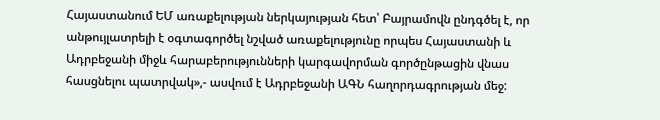Հայաստանում ԵՄ առաքելության ներկայության հետ՝ Բայրամովն ընդգծել է, որ անթույլատրելի է օգտագործել նշված առաքելությունը որպես Հայաստանի և Ադրբեջանի միջև հարաբերությունների կարգավորման գործընթացին վնաս հասցնելու պատրվակ»,- ասվում է Ադրբեջանի ԱԳՆ հաղորդագրության մեջ: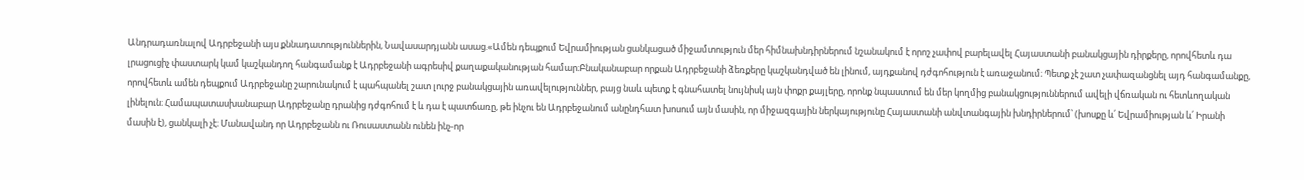Անդրադառնալով Ադրբեջանի այս քննադատություններին, Նավասարդյանն ասաց.«Ամեն դեպքում Եվրամիության ցանկացած միջամտություն մեր հիմնախնդիրներում նշանակում է որոշ չափով բարելավել Հայաստանի բանակցային դիրքերը, որովհետև դա լրացուցիչ փաստարկ կամ կաշկանդող հանգամանք է Ադրբեջանի ագրեսիվ քաղաքականության համար։Բնականաբար որքան Ադրբեջանի ձեռքերը կաշկանդված են լինում, այդքանով դժգոհություն է առաջանում։ Պետք չէ շատ չափազանցնել այդ հանգամանքը, որովհետև ամեն դեպքում Ադրբեջանը շարունակում է պահպանել շատ լուրջ բանակցային առավելություններ, բայց նաև պետք է գնահատել նույնիսկ այն փոքր քայլերը, որոնք նպաստում են մեր կողմից բանակցություններում ավելի վճռական ու հետևողական լինելուն։ Համապատասխանաբար Ադրբեջանը դրանից դժգոհում է և դա է պատճառը, թե ինչու են Ադրբեջանում անընդհատ խոսում այն մասին, որ միջազգային ներկայությունը Հայաստանի անվտանգային խնդիրներում՝ (խոսքը և՛ Եվրամիության և՛ Իրանի մասին է), ցանկալի չէ։ Մանավանդ որ Ադրբեջանն ու Ռուսաստանն ունեն ինչ-որ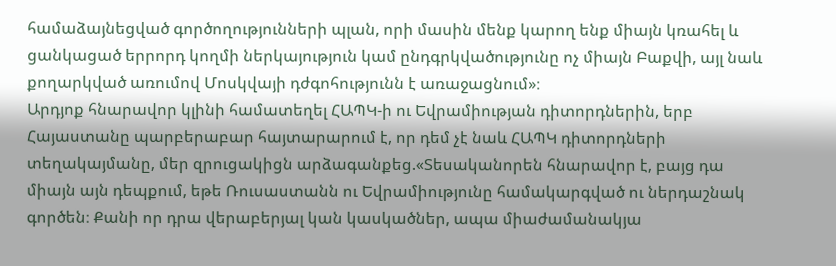համաձայնեցված գործողությունների պլան, որի մասին մենք կարող ենք միայն կռահել և ցանկացած երրորդ կողմի ներկայություն կամ ընդգրկվածությունը ոչ միայն Բաքվի, այլ նաև քողարկված առումով Մոսկվայի դժգոհությունն է առաջացնում»։
Արդյոք հնարավոր կլինի համատեղել ՀԱՊԿ-ի ու Եվրամիության դիտորդներին, երբ Հայաստանը պարբերաբար հայտարարում է, որ դեմ չէ նաև ՀԱՊԿ դիտորդների տեղակայմանը, մեր զրուցակիցն արձագանքեց.«Տեսականորեն հնարավոր է, բայց դա միայն այն դեպքում, եթե Ռուսաստանն ու Եվրամիությունը համակարգված ու ներդաշնակ գործեն։ Քանի որ դրա վերաբերյալ կան կասկածներ, ապա միաժամանակյա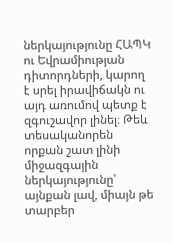ներկայությունը ՀԱՊԿ ու Եվրամիության դիտորդների, կարող է սրել իրավիճակն ու այդ առումով պետք է զգուշավոր լինել։ Թեև տեսականորեն որքան շատ լինի միջազգային ներկայությունը՝ այնքան լավ, միայն թե տարբեր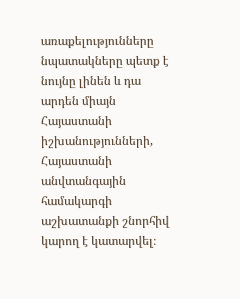առաքելությունները նպատակները պետք է նույնը լինեն և դա արդեն միայն Հայաստանի իշխանությունների, Հայաստանի անվտանգային համակարգի աշխատանքի շնորհիվ կարող է կատարվել։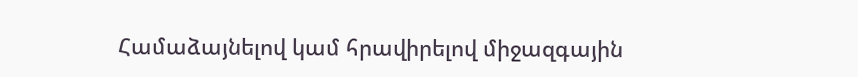Համաձայնելով կամ հրավիրելով միջազգային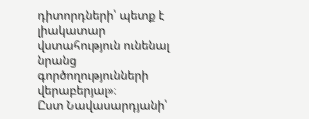դիտորդների՝ պետք է լիակատար վստահություն ունենալ նրանց գործողությունների վերաբերյալ»։
Ըստ Նավասարդյանի՝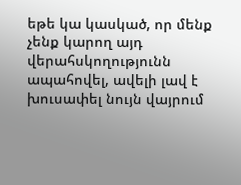եթե կա կասկած, որ մենք չենք կարող այդ վերահսկողությունն ապահովել, ավելի լավ է խուսափել նույն վայրում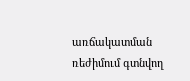առճակատման ռեժիմում գտնվող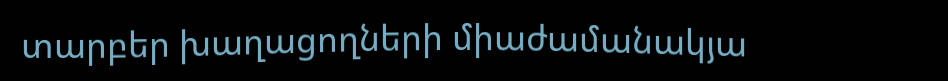տարբեր խաղացողների միաժամանակյա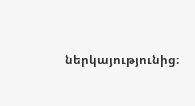ներկայությունից։